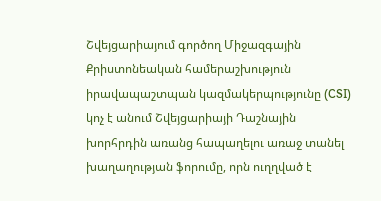Շվեյցարիայում գործող Միջազգային Քրիստոնեական համերաշխություն իրավապաշտպան կազմակերպությունը (CSI) կոչ է անում Շվեյցարիայի Դաշնային խորհրդին առանց հապաղելու առաջ տանել խաղաղության ֆորումը, որն ուղղված է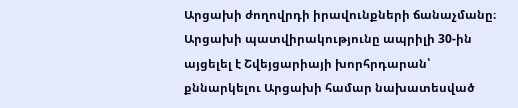Արցախի ժողովրդի իրավունքների ճանաչմանը։
Արցախի պատվիրակությունը ապրիլի 30-ին այցելել է Շվեյցարիայի խորհրդարան՝ քննարկելու Արցախի համար նախատեսված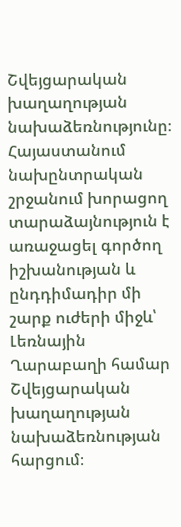Շվեյցարական խաղաղության նախաձեռնությունը։
Հայաստանում նախընտրական շրջանում խորացող տարաձայնություն է առաջացել գործող իշխանության և ընդդիմադիր մի շարք ուժերի միջև՝ Լեռնային Ղարաբաղի համար Շվեյցարական խաղաղության նախաձեռնության հարցում։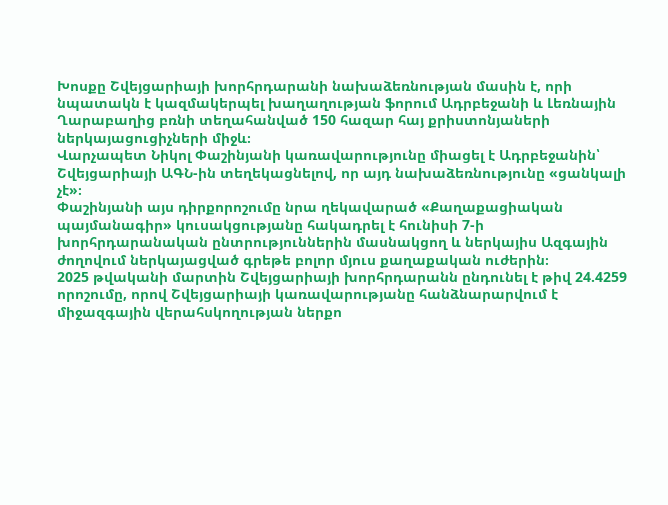Խոսքը Շվեյցարիայի խորհրդարանի նախաձեռնության մասին է, որի նպատակն է կազմակերպել խաղաղության ֆորում Ադրբեջանի և Լեռնային Ղարաբաղից բռնի տեղահանված 150 հազար հայ քրիստոնյաների ներկայացուցիչների միջև։
Վարչապետ Նիկոլ Փաշինյանի կառավարությունը միացել է Ադրբեջանին՝ Շվեյցարիայի ԱԳՆ-ին տեղեկացնելով, որ այդ նախաձեռնությունը «ցանկալի չէ»։
Փաշինյանի այս դիրքորոշումը նրա ղեկավարած «Քաղաքացիական պայմանագիր» կուսակցությանը հակադրել է հունիսի 7-ի խորհրդարանական ընտրություններին մասնակցող և ներկայիս Ազգային ժողովում ներկայացված գրեթե բոլոր մյուս քաղաքական ուժերին։
2025 թվականի մարտին Շվեյցարիայի խորհրդարանն ընդունել է թիվ 24.4259 որոշումը, որով Շվեյցարիայի կառավարությանը հանձնարարվում է միջազգային վերահսկողության ներքո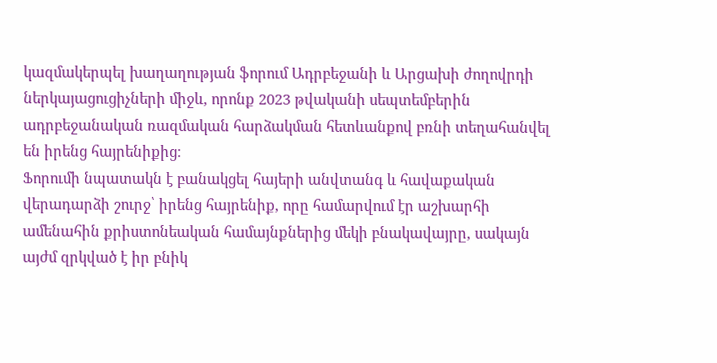կազմակերպել խաղաղության ֆորում Ադրբեջանի և Արցախի ժողովրդի ներկայացուցիչների միջև, որոնք 2023 թվականի սեպտեմբերին ադրբեջանական ռազմական հարձակման հետևանքով բռնի տեղահանվել են իրենց հայրենիքից։
Ֆորումի նպատակն է բանակցել հայերի անվտանգ և հավաքական վերադարձի շուրջ՝ իրենց հայրենիք, որը համարվում էր աշխարհի ամենահին քրիստոնեական համայնքներից մեկի բնակավայրը, սակայն այժմ զրկված է իր բնիկ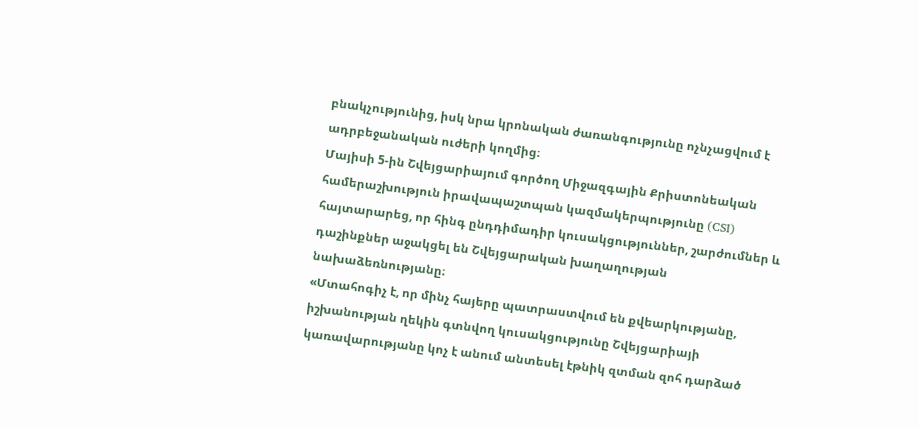բնակչությունից, իսկ նրա կրոնական ժառանգությունը ոչնչացվում է ադրբեջանական ուժերի կողմից։
Մայիսի 5-ին Շվեյցարիայում գործող Միջազգային Քրիստոնեական համերաշխություն իրավապաշտպան կազմակերպությունը (CSI) հայտարարեց, որ հինգ ընդդիմադիր կուսակցություններ, շարժումներ և դաշինքներ աջակցել են Շվեյցարական խաղաղության նախաձեռնությանը։
«Մտահոգիչ է, որ մինչ հայերը պատրաստվում են քվեարկությանը, իշխանության ղեկին գտնվող կուսակցությունը Շվեյցարիայի կառավարությանը կոչ է անում անտեսել էթնիկ զտման զոհ դարձած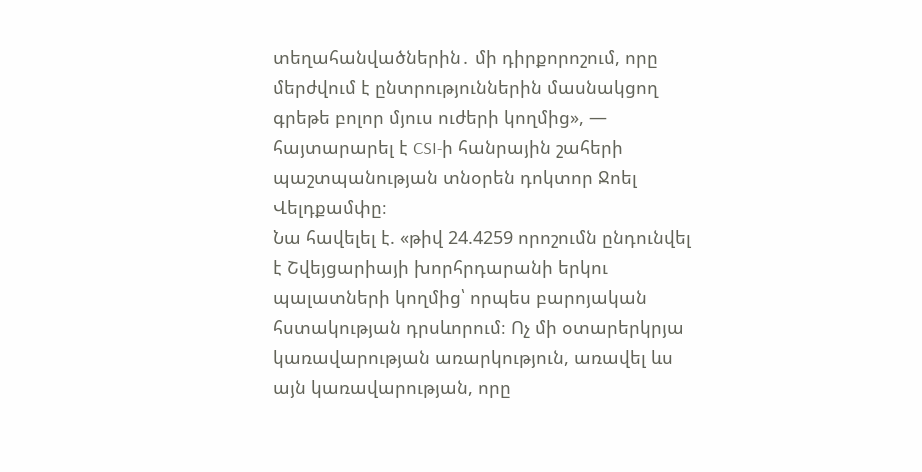տեղահանվածներին․ մի դիրքորոշում, որը մերժվում է ընտրություններին մասնակցող գրեթե բոլոր մյուս ուժերի կողմից», — հայտարարել է CSI-ի հանրային շահերի պաշտպանության տնօրեն դոկտոր Ջոել Վելդքամփը։
Նա հավելել է. «թիվ 24.4259 որոշումն ընդունվել է Շվեյցարիայի խորհրդարանի երկու պալատների կողմից՝ որպես բարոյական հստակության դրսևորում։ Ոչ մի օտարերկրյա կառավարության առարկություն, առավել ևս այն կառավարության, որը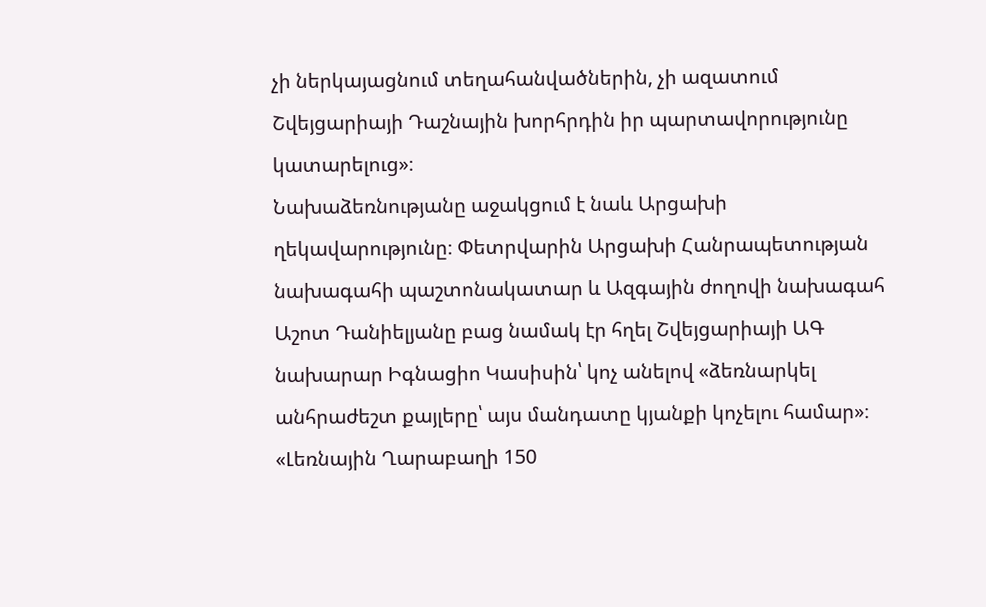չի ներկայացնում տեղահանվածներին, չի ազատում Շվեյցարիայի Դաշնային խորհրդին իր պարտավորությունը կատարելուց»։
Նախաձեռնությանը աջակցում է նաև Արցախի ղեկավարությունը։ Փետրվարին Արցախի Հանրապետության նախագահի պաշտոնակատար և Ազգային ժողովի նախագահ Աշոտ Դանիելյանը բաց նամակ էր հղել Շվեյցարիայի ԱԳ նախարար Իգնացիո Կասիսին՝ կոչ անելով «ձեռնարկել անհրաժեշտ քայլերը՝ այս մանդատը կյանքի կոչելու համար»։
«Լեռնային Ղարաբաղի 150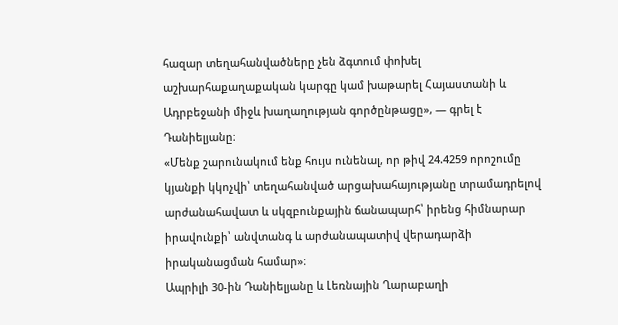հազար տեղահանվածները չեն ձգտում փոխել աշխարհաքաղաքական կարգը կամ խաթարել Հայաստանի և Ադրբեջանի միջև խաղաղության գործընթացը», — գրել է Դանիելյանը։
«Մենք շարունակում ենք հույս ունենալ, որ թիվ 24.4259 որոշումը կյանքի կկոչվի՝ տեղահանված արցախահայությանը տրամադրելով արժանահավատ և սկզբունքային ճանապարհ՝ իրենց հիմնարար իրավունքի՝ անվտանգ և արժանապատիվ վերադարձի իրականացման համար»։
Ապրիլի 30-ին Դանիելյանը և Լեռնային Ղարաբաղի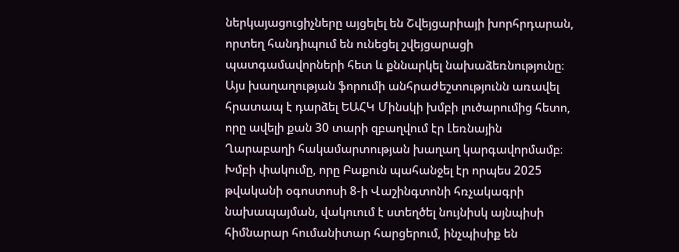ներկայացուցիչները այցելել են Շվեյցարիայի խորհրդարան, որտեղ հանդիպում են ունեցել շվեյցարացի պատգամավորների հետ և քննարկել նախաձեռնությունը։
Այս խաղաղության ֆորումի անհրաժեշտությունն առավել հրատապ է դարձել ԵԱՀԿ Մինսկի խմբի լուծարումից հետո, որը ավելի քան 30 տարի զբաղվում էր Լեռնային Ղարաբաղի հակամարտության խաղաղ կարգավորմամբ։ Խմբի փակումը, որը Բաքուն պահանջել էր որպես 2025 թվականի օգոստոսի 8-ի Վաշինգտոնի հռչակագրի նախապայման, վակուում է ստեղծել նույնիսկ այնպիսի հիմնարար հումանիտար հարցերում, ինչպիսիք են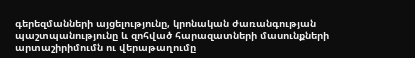գերեզմանների այցելությունը, կրոնական ժառանգության պաշտպանությունը և զոհված հարազատների մասունքների արտաշիրիմումն ու վերաթաղումը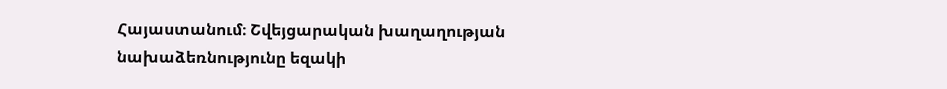Հայաստանում։ Շվեյցարական խաղաղության նախաձեռնությունը եզակի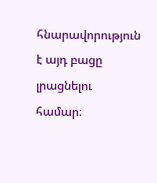հնարավորություն է այդ բացը լրացնելու համար։